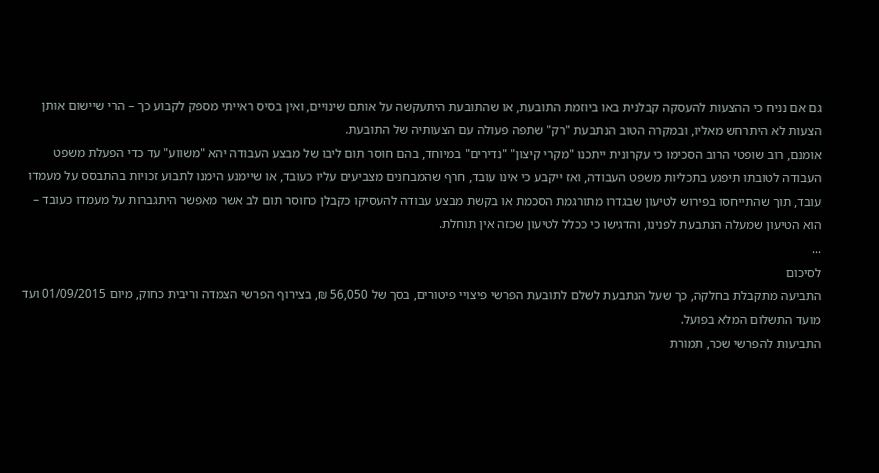גם אם נניח כי ההצעות להעסקה קבלנית באו ביוזמת התובעת, או שהתובעת היתעקשה על אותם שינויים, ואין בסיס ראייתי מספק לקבוע כך – הרי שיישום אותן הצעות לא היתרחש מאליו, ובמקרה הטוב הנתבעת "רק" שתפה פעולה עם הצעותיה של התובעת.
אומנם, רוב שופטי הרוב הסכימו כי עקרונית ייתכנו "מקרי קיצון" "נדירים" במיוחד, בהם חוסר תום ליבו של מבצע העבודה יהא "משווע" עד כדי הפעלת משפט העבודה לטובתו תיפגע בתכליות משפט העבודה, ואז ייקבע כי אינו עובד, חרף שהמבחנים מצביעים עליו כעובד, או שיימנע הימנו לתבוע זכויות בהתבסס על מעמדו עובד, תוך שהתייחסו בפירוש לטיעון שבגדרו מתורגמת הסכמת או בקשת מבצע עבודה להעסיקו כקבלן כחוסר תום לב אשר מאפשר היתגברות על מעמדו כעובד – הוא הטיעון שמעלה הנתבעת לפנינו, והדגישו כי ככלל לטיעון שכזה אין תוחלת.
...
לסיכום
התביעה מתקבלת בחלקה, כך שעל הנתבעת לשלם לתובעת הפרשי פיצויי פיטורים, בסך של 56,050 ₪, בצירוף הפרשי הצמדה וריבית כחוק, מיום 01/09/2015 ועד מועד התשלום המלא בפועל.
התביעות להפרשי שכר, תמורת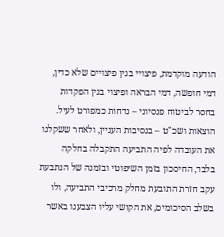הודעה מוקדמת, פיצויי בגין פיצויים שלא כדין, דמי חופשה, דמי הבראה ופיצוי בגין הפקדות בחסר לביטוח פנסיוני – נדחות כמפורט לעיל.
הוצאות ושכ"ט – בנסיבות העניין, ולאחר ששקלנו את העובדה לפיה התביעה התקבלה בחלקה בלבד, החיסכון בזמן השיפוטי ובזמנה של הנתבעת עקב חזרת התובעת מחלק מרכיבי התביעה, ולו בשלב הסיכומים, את הקושי עליו הצבענו באשר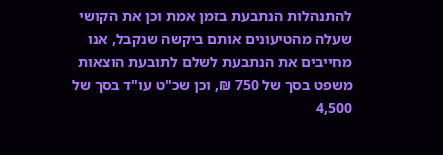להתנהלות הנתבעת בזמן אמת וכן את הקושי שעלה מהטיעונים אותם ביקשה שנקבל, אנו מחייבים את הנתבעת לשלם לתובעת הוצאות משפט בסך של 750 ₪, וכן שכ"ט עו"ד בסך של 4,500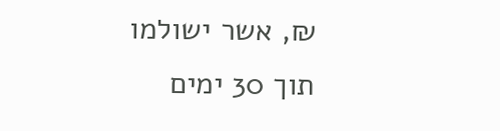₪, אשר ישולמו תוך 30 ימים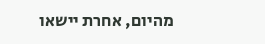מהיום, אחרת יישאו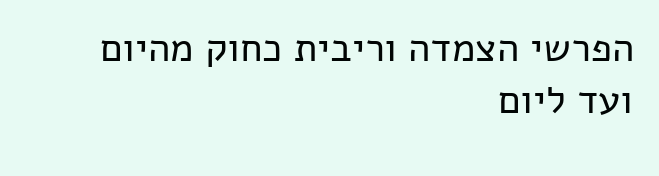הפרשי הצמדה וריבית כחוק מהיום ועד ליום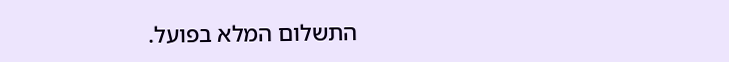התשלום המלא בפועל.